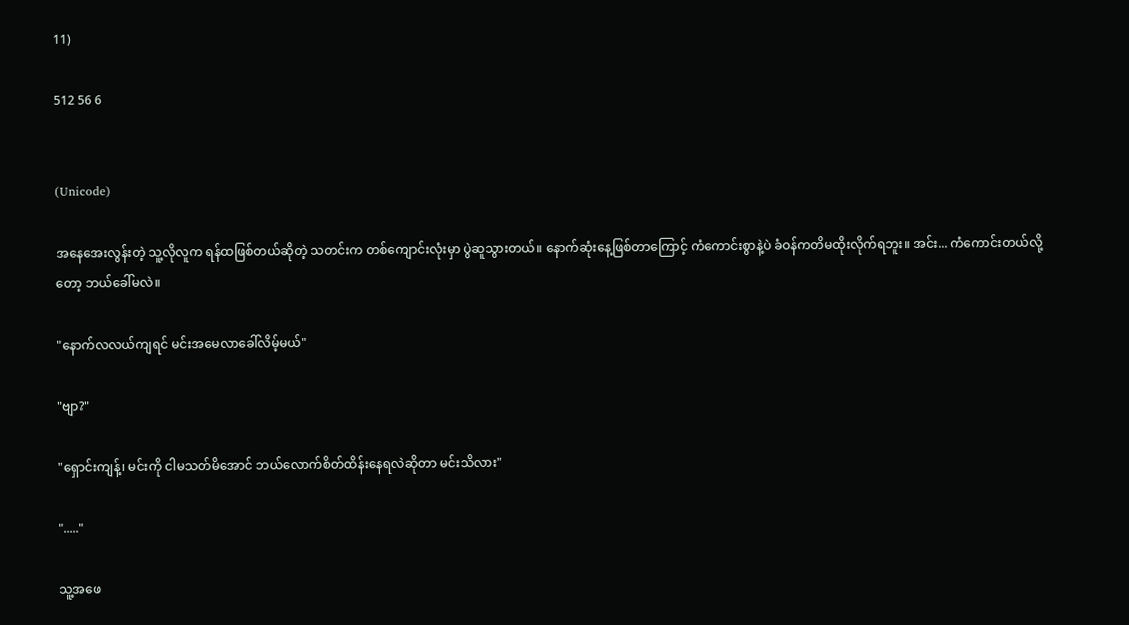11)

512 56 6


(Unicode)

အနေအေးလွန်းတဲ့ သူ့လို‌လူက ရန်ထဖြစ်တယ်ဆိုတဲ့ သတင်းက တစ်ကျောင်းလုံးမှာ ပွဲဆူသွားတယ်။ နောက်ဆုံးနေ့ဖြစ်တာကြောင့် ကံကောင်းစွာနဲ့ပဲ ခံဝန်ကတိမထိုးလိုက်ရဘူး။ အင်း... ကံကောင်းတယ်လို့တော့ ဘယ်ခေါ်မလဲ။

"နောက်လလယ်‌ကျရင် မင်းအမေလာခေါ်လိမ့်မယ်"

"ဗျာ?"

"ရှောင်းကျန့်၊ မင်းကို ငါမသတ်မိအောင် ဘယ်လောက်စိတ်ထိန်းနေရလဲဆိုတာ မင်းသိလား"

"....."

သူ့အဖေ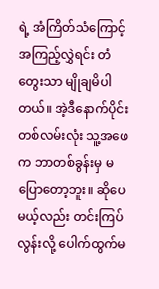ရဲ့ အံကြိတ်သံကြောင့် အကြည့်လွှဲရင်း တံတွေးသာ မျိုချမိပါတယ်။ အဲ့ဒီနောက်ပိုင်း တစ်လမ်းလုံး သူ့အဖေက ဘာတစ်ခွန်းမှ မပြောတော့ဘူး။ ဆိုပေမယ့်လည်း တင်းကြပ်လွန်းလို့ ပေါက်ထွက်မ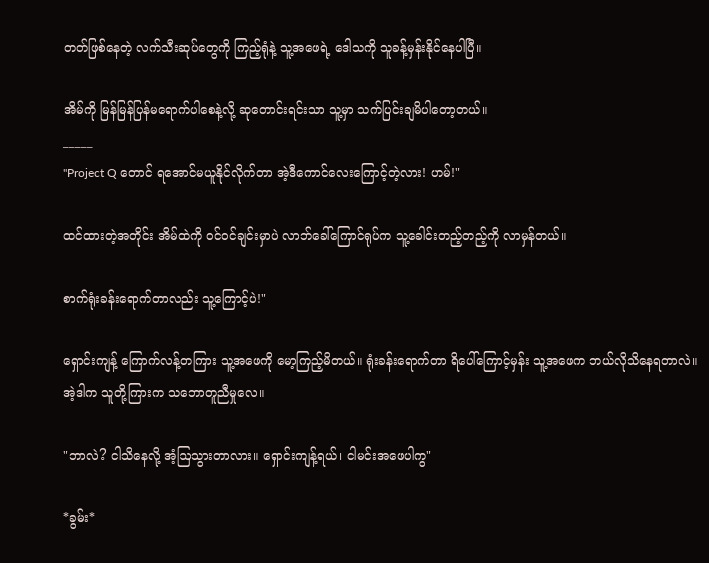တတ်ဖြစ်နေတဲ့ လက်သီးဆုပ်တွေကို ကြည့်ရုံနဲ့ သူ့အဖေရဲ့ ဒေါသကို သူခန့်မှန်းနိုင်နေပါပြီ။

အိမ်ကို မြန်မြန်ပြန်မရောက်ပါစေနဲ့လို့ ဆုတောင်းရင်းသာ သူ့မှာ သက်ပြင်းချမိပါတော့တယ်။
_____
"Project Q တောင် ရအောင်မယူနိုင်လိုက်တာ အဲ့ဒီကောင်လေးကြောင့်တဲ့လား! ဟမ်!"

ထင်ထားတဲ့အတိုင်း အိမ်ထဲကို ဝင်ဝင်ချင်းမှာပဲ လာဘ်ခေါ်ကြောင်ရုပ်က သူ့ခေါင်းတည့်တည့်ကို လာမှန်တယ်။

စာက်ရုံးခန်းရောက်တာလည်း သူ့ကြောင့်ပဲ!"

ရှောင်းကျန့် ကြောက်လန့်တကြား သူ့အဖေကို မော့ကြည့်မိတယ်။ ရုံးခန်းရောက်တာ ရိပေါ်ကြောင့်မှန်း သူ့အဖေက ဘယ်လိုသိနေရတာလဲ။ အဲ့ဒါက သူတို့ကြားက သဘောတူညီမှုလေ။

"ဘာလဲ? ငါသိနေလို့ အံ့ဩသွားတာလား။ ရှောင်းကျန့်ရယ်၊ ငါမင်းအဖေပါကွ"

*ခွမ်း*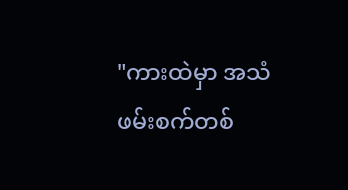"ကားထဲမှာ အသံဖမ်းစက်တစ်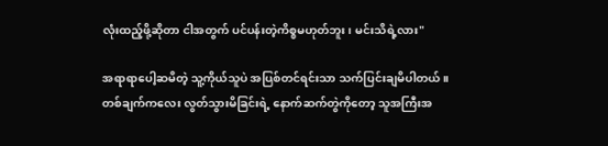လုံးထည့်ဖို့ဆိုတာ ငါအတွက် ပင်ပန်းတဲ့ကိစ္စမဟုတ်ဘူး၊ မင်းသိရဲ့လား"

အရာရာပေါ့ဆမိတဲ့ သူ့ကိုယ်သူပဲ အပြစ်တင်ရင်းသာ သက်ပြင်းချမိပါတယ်။ တစ်ချက်ကလေး လွတ်သွားမိခြင်းရဲ့ နောက်ဆက်တွဲကိုတော့ သူအကြီးအ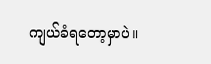ကျယ်ခံရတော့မှာပဲ။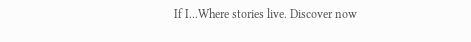If I...Where stories live. Discover now